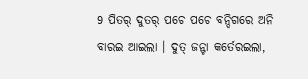9 ପିତର୍ ଦୁତର୍ ପଚେ ପଚେ ବନ୍ଦିଗରେ ଅନି ବାରଇ ଆଇଲା । ଦୁତ୍ ଜନ୍ଟା କର୍ତେରଇଲା,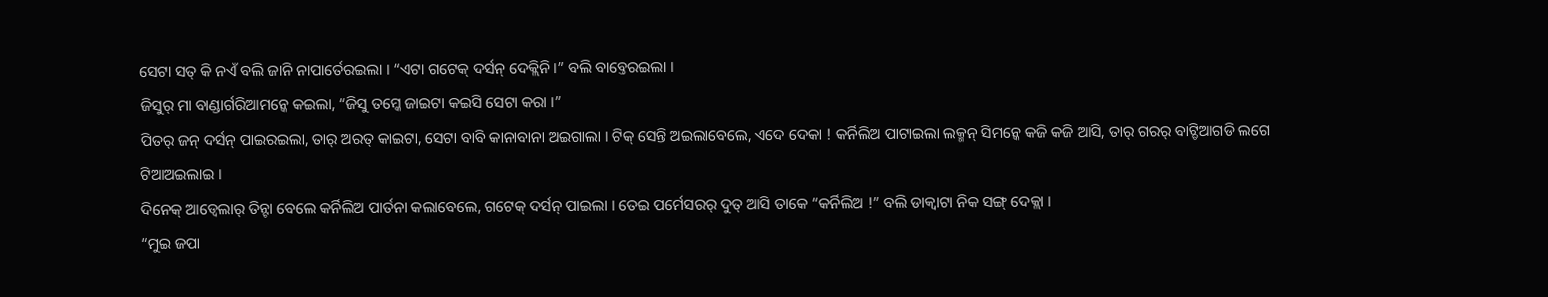ସେଟା ସତ୍ କି ନଏଁ ବଲି ଜାନି ନାପାର୍ତେରଇଲା । “ଏଟା ଗଟେକ୍ ଦର୍ସନ୍ ଦେକ୍ଲିନି ।” ବଲି ବାବ୍ତେରଇଲା ।
ଜିସୁର୍ ମା ବାଣ୍ଡାର୍ଗରିଆମନ୍କେ କଇଲା, “ଜିସୁ ତମ୍କେ ଜାଇଟା କଇସି ସେଟା କରା ।”
ପିତର୍ ଜନ୍ ଦର୍ସନ୍ ପାଇରଇଲା, ତାର୍ ଅରତ୍ କାଇଟା, ସେଟା ବାବି କାନାବାନା ଅଇଗାଲା । ଟିକ୍ ସେନ୍ତି ଅଇଲାବେଲେ, ଏଦେ ଦେକା ! କର୍ନିଲିଅ ପାଟାଇଲା ଲକ୍ମନ୍ ସିମନ୍କେ କଜି କଜି ଆସି, ତାର୍ ଗରର୍ ବାଟ୍ଡିଆଗଡି ଲଗେ ଟିଆଅଇଲାଇ ।
ଦିନେକ୍ ଆଡ୍ବେଲାର୍ ତିନ୍ଟା ବେଲେ କର୍ନିଲିଅ ପାର୍ତନା କଲାବେଲେ, ଗଟେକ୍ ଦର୍ସନ୍ ପାଇଲା । ତେଇ ପର୍ମେସରର୍ ଦୁତ୍ ଆସି ତାକେ “କର୍ନିଲିଅ !” ବଲି ଡାକ୍ବାଟା ନିକ ସଙ୍ଗ୍ ଦେକ୍ଲା ।
“ମୁଇ ଜପା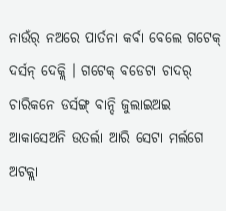ନାଉଁର୍ ନଅରେ ପାର୍ତନା କର୍ବା ବେଲେ ଗଟେକ୍ ଦର୍ସନ୍ ଦେକ୍ଲି । ଗଟେକ୍ ବଡେଟା ଚାଦର୍ ଚାରିକନେ ଡର୍ସଙ୍ଗ୍ ବାନ୍ଦି ଜୁଲାଇଅଇ ଆକାସେଅନି ଉତର୍ଲା ଆରି ସେଟା ମର୍ଲଗେ ଅଟକ୍ଲା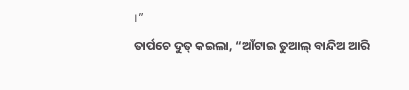।”
ତାର୍ପଚେ ଦୁତ୍ କଇଲା, “ଆଁଟାଇ ତୁଆଲ୍ ବାନ୍ଦିଅ ଆରି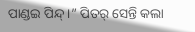ପାଣ୍ଡଇ ପିନ୍ଦ୍ ।” ପିତର୍ ସେନ୍ତି କଲା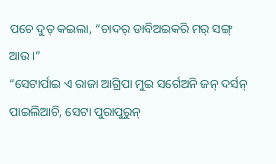ପଚେ ଦୁତ୍ କଇଲା, “ଚାଦର୍ ଡାବିଅଇକରି ମର୍ ସଙ୍ଗ୍ ଆଉ ।”
“ସେଟାର୍ପାଇ ଏ ରାଜା ଆଗ୍ରିପା ମୁଇ ସର୍ଗେଅନି ଜନ୍ ଦର୍ସନ୍ ପାଇଲିଆଚି, ସେଟା ପୁରାପୁରୁନ୍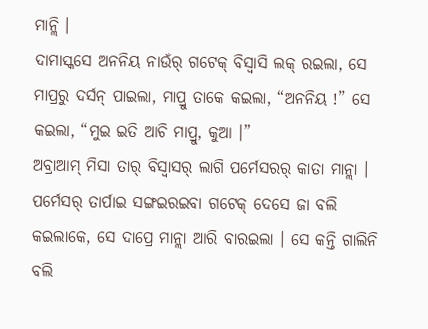ମାନ୍ଲି ।
ଦାମାସ୍କସେ ଅନନିୟ ନାଉଁର୍ ଗଟେକ୍ ବିସ୍ବାସି ଲକ୍ ରଇଲା, ସେ ମାପ୍ରରୁ ଦର୍ସନ୍ ପାଇଲା, ମାପ୍ରୁ ତାକେ କଇଲା, “ଅନନିୟ !” ସେ କଇଲା, “ମୁଇ ଇତି ଆଚି ମାପ୍ରୁ, କୁଆ ।”
ଅବ୍ରାଆମ୍ ମିସା ତାର୍ ବିସ୍ବାସର୍ ଲାଗି ପର୍ମେସରର୍ କାତା ମାନ୍ଲା । ପର୍ମେସର୍ ତାର୍ପାଇ ସଙ୍ଗଇରଇବା ଗଟେକ୍ ଦେସେ ଜା ବଲି କଇଲାକେ, ସେ ଦାପ୍ରେ ମାନ୍ଲା ଆରି ବାରଇଲା । ସେ କନ୍ତି ଗାଲିନି ବଲି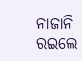ନାଜାନି ରଇଲେ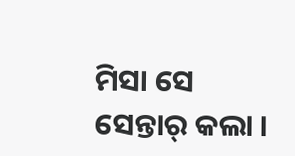ମିସା ସେ ସେନ୍ତାର୍ କଲା ।